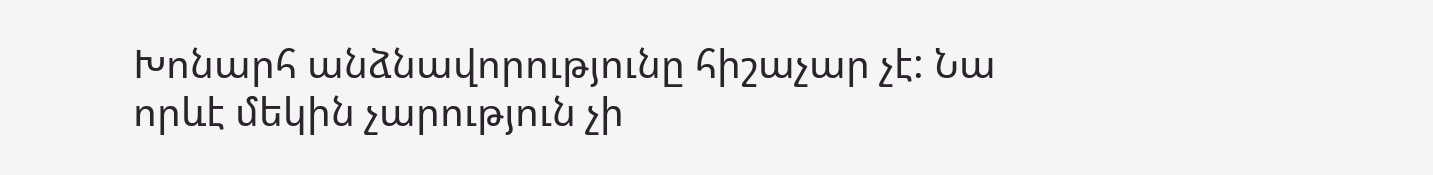Խոնարհ անձնավորությունը հիշաչար չէ: Նա որևէ մեկին չարություն չի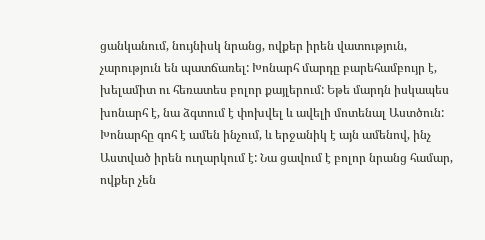ցանկանում, նույնիսկ նրանց, ովքեր իրեն վատություն, չարություն են պատճառել: Խոնարհ մարդը բարեհամբույր է, խելամիտ ու հեռատես բոլոր քայլերում: Եթե մարդն իսկապես խոնարհ է, նա ձգտում է փոխվել և ավելի մոտենալ Աստծուն: Խոնարհը գոհ է ամեն ինչում, և երջանիկ է այն ամենով, ինչ Աստված իրեն ուղարկում է: Նա ցավում է բոլոր նրանց համար, ովքեր չեն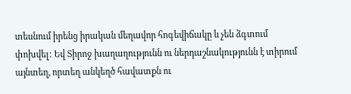տեսնում իրենց իրական մեղավոր հոգեվիճակը և չեն ձգտում փոխվել: Եվ Տիրոջ խաղաղությունն ու ներդաշնակությունն է տիրում այնտեղ, որտեղ անկեղծ հավատքն ու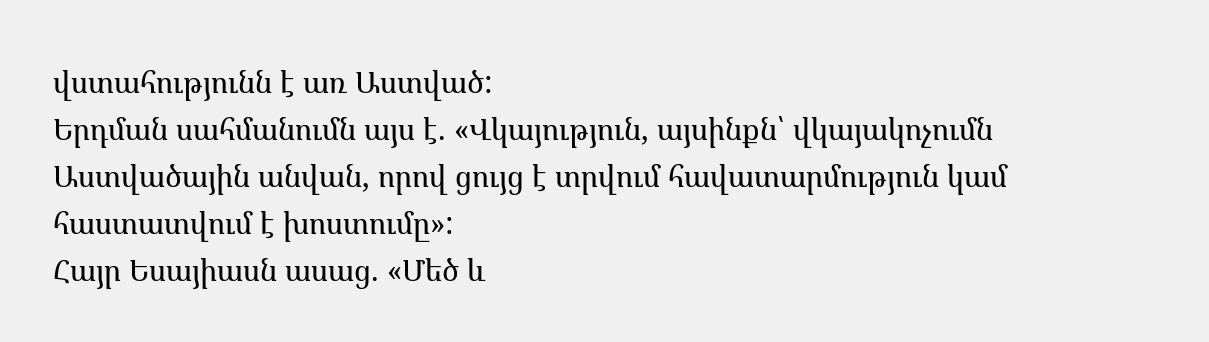վստահությունն է առ Աստված:
Երդման սահմանումն այս է. «Վկայություն, այսինքն՝ վկայակոչումն Աստվածային անվան, որով ցույց է տրվում հավատարմություն կամ հաստատվում է խոստումը»:
Հայր Եսայիասն ասաց. «Մեծ և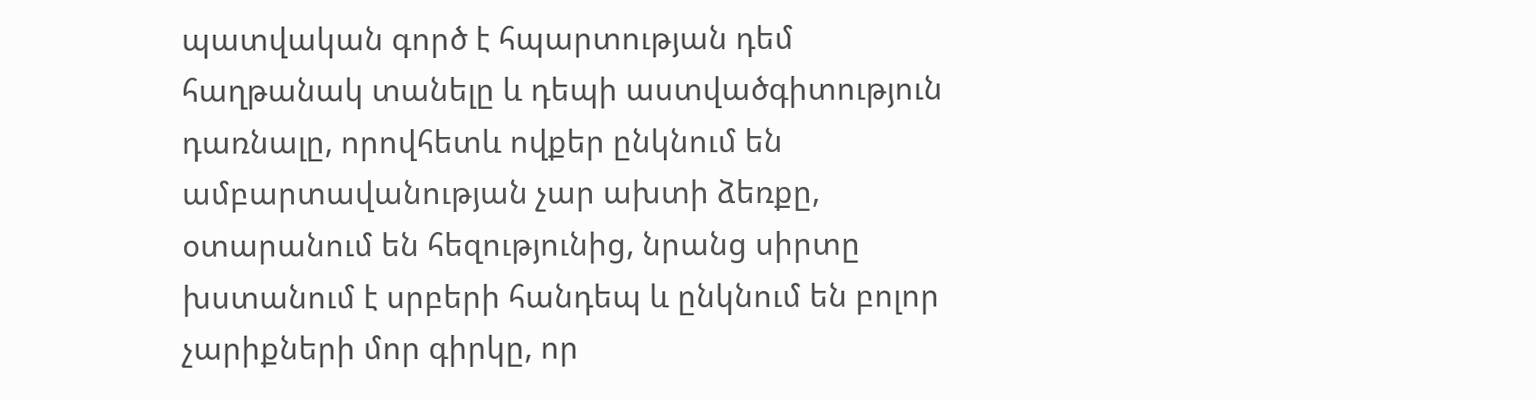պատվական գործ է հպարտության դեմ հաղթանակ տանելը և դեպի աստվածգիտություն դառնալը, որովհետև ովքեր ընկնում են ամբարտավանության չար ախտի ձեռքը, օտարանում են հեզությունից, նրանց սիրտը խստանում է սրբերի հանդեպ և ընկնում են բոլոր չարիքների մոր գիրկը, որ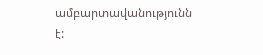ամբարտավանությունն է: